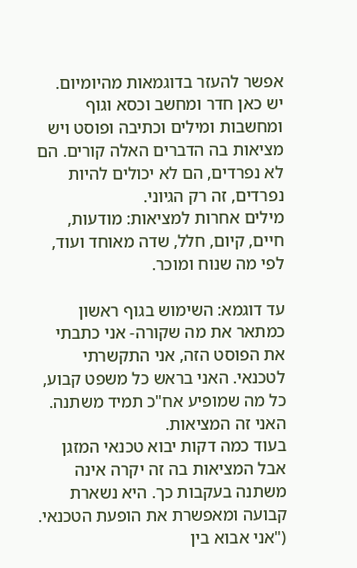אפשר להעזר בדוגמאות מהיומיום.
יש כאן חדר ומחשב וכסא וגוף ומחשבות ומילים וכתיבה ופוסט ויש מציאות בה הדברים האלה קורים. הם לא נפרדים, הם לא יכולים להיות נפרדים, זה רק הגיוני.
מילים אחרות למציאות: מודעות, חיים, קיום, חלל, שדה מאוחד ועוד, לפי מה שנוח ומוכר.

עד דוגמא: השימוש בגוף ראשון כמתאר את מה שקורה- אני כתבתי את הפוסט הזה, אני התקשרתי לטכנאי. האני בראש כל משפט קבוע, כל מה שמופיע אח"כ תמיד משתנה. האני זה המציאות.
בעוד כמה דקות יבוא טכנאי המזגן אבל המציאות בה זה יקרה אינה משתנה בעקבות כך. היא נשארת קבועה ומאפשרת את הופעת הטכנאי. ("אני אבוא בין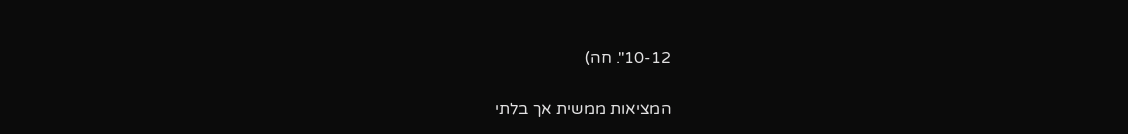10-12". חה)

המציאות ממשית אך בלתי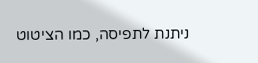ניתנת לתפיסה, כמו הציטוט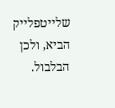שלייטפלייק הביא, ולכן הבלבול.